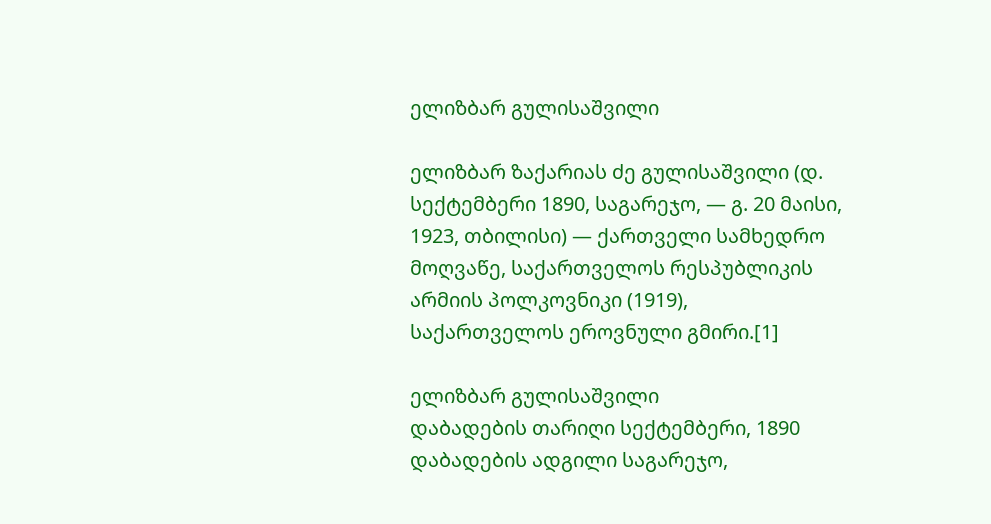ელიზბარ გულისაშვილი

ელიზბარ ზაქარიას ძე გულისაშვილი (დ. სექტემბერი 1890, საგარეჯო, — გ. 20 მაისი, 1923, თბილისი) — ქართველი სამხედრო მოღვაწე, საქართველოს რესპუბლიკის არმიის პოლკოვნიკი (1919), საქართველოს ეროვნული გმირი.[1]

ელიზბარ გულისაშვილი
დაბადების თარიღი სექტემბერი, 1890
დაბადების ადგილი საგარეჯო,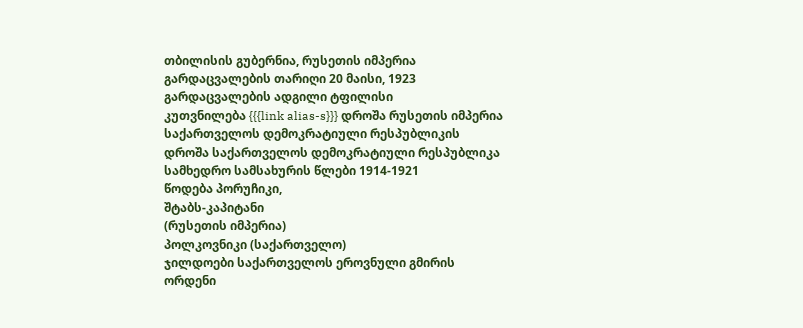თბილისის გუბერნია, რუსეთის იმპერია
გარდაცვალების თარიღი 20 მაისი, 1923
გარდაცვალების ადგილი ტფილისი
კუთვნილება {{{link alias-s}}} დროშა რუსეთის იმპერია
საქართველოს დემოკრატიული რესპუბლიკის დროშა საქართველოს დემოკრატიული რესპუბლიკა
სამხედრო სამსახურის წლები 1914-1921
წოდება პორუჩიკი,
შტაბს-კაპიტანი
(რუსეთის იმპერია)
პოლკოვნიკი (საქართველო)
ჯილდოები საქართველოს ეროვნული გმირის ორდენი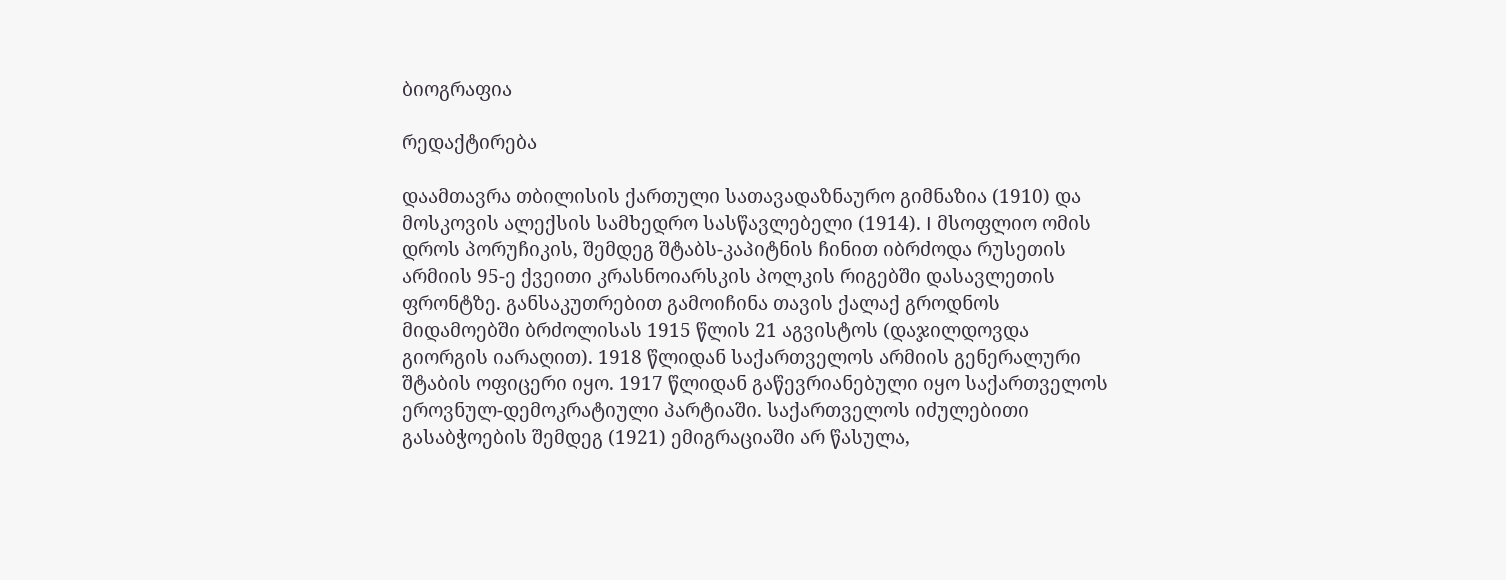ბიოგრაფია

რედაქტირება

დაამთავრა თბილისის ქართული სათავადაზნაურო გიმნაზია (1910) და მოსკოვის ალექსის სამხედრო სასწავლებელი (1914). I მსოფლიო ომის დროს პორუჩიკის, შემდეგ შტაბს-კაპიტნის ჩინით იბრძოდა რუსეთის არმიის 95-ე ქვეითი კრასნოიარსკის პოლკის რიგებში დასავლეთის ფრონტზე. განსაკუთრებით გამოიჩინა თავის ქალაქ გროდნოს მიდამოებში ბრძოლისას 1915 წლის 21 აგვისტოს (დაჯილდოვდა გიორგის იარაღით). 1918 წლიდან საქართველოს არმიის გენერალური შტაბის ოფიცერი იყო. 1917 წლიდან გაწევრიანებული იყო საქართველოს ეროვნულ-დემოკრატიული პარტიაში. საქართველოს იძულებითი გასაბჭოების შემდეგ (1921) ემიგრაციაში არ წასულა,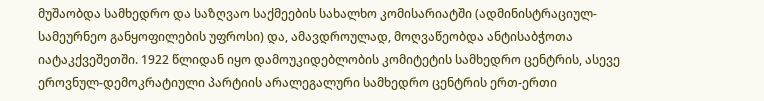მუშაობდა სამხედრო და საზღვაო საქმეების სახალხო კომისარიატში (ადმინისტრაციულ-სამეურნეო განყოფილების უფროსი) და, ამავდროულად, მოღვაწეობდა ანტისაბჭოთა იატაკქვეშეთში. 1922 წლიდან იყო დამოუკიდებლობის კომიტეტის სამხედრო ცენტრის, ასევე ეროვნულ-დემოკრატიული პარტიის არალეგალური სამხედრო ცენტრის ერთ-ერთი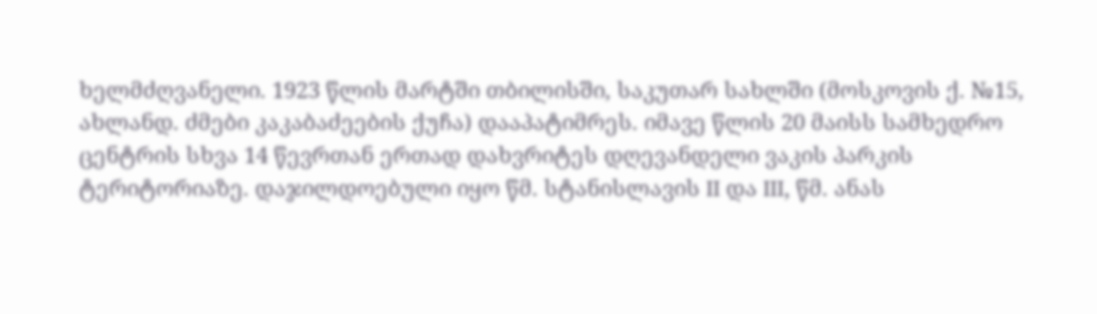ხელმძღვანელი. 1923 წლის მარტში თბილისში, საკუთარ სახლში (მოსკოვის ქ. №15, ახლანდ. ძმები კაკაბაძეების ქუჩა) დააპატიმრეს. იმავე წლის 20 მაისს სამხედრო ცენტრის სხვა 14 წევრთან ერთად დახვრიტეს დღევანდელი ვაკის პარკის ტერიტორიაზე. დაჯილდოებული იყო წმ. სტანისლავის II და III, წმ. ანას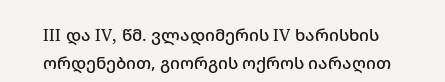III და IV, წმ. ვლადიმერის IV ხარისხის ორდენებით, გიორგის ოქროს იარაღით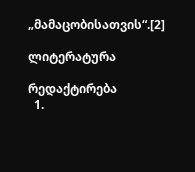„მამაცობისათვის“.[2]

ლიტერატურა

რედაქტირება
  1.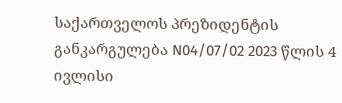საქართველოს პრეზიდენტის განკარგულება N04/07/02 2023 წლის 4 ივლისი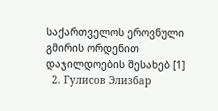საქართველოს ეროვნული გმირის ორდენით დაჯილდოების შესახებ [1]
  2. Гулисов Элизбар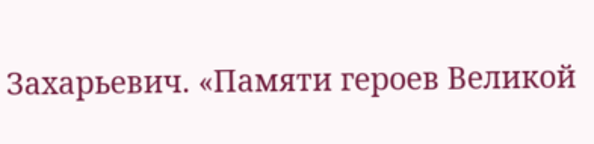Захарьевич. «Памяти героев Великой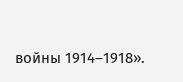войны 1914–1918».